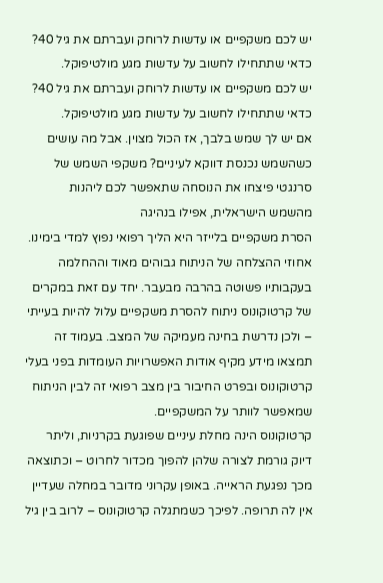יש לכם משקפיים או עדשות לרוחק ועברתם את גיל 40? כדאי שתתחילו לחשוב על עדשות מגע מולטיפוקל.
יש לכם משקפיים או עדשות לרוחק ועברתם את גיל 40? כדאי שתתחילו לחשוב על עדשות מגע מולטיפוקל.
אם יש לך שמש בלבך, אז הכול מצוין. אבל מה עושים כשהשמש נכנסת דווקא לעיניים? משקפי השמש של סרנגטי פיצחו את הנוסחה שתאפשר לכם ליהנות מהשמש הישראלית, אפילו בנהיגה
הסרת משקפיים בלייזר היא הליך רפואי נפוץ למדי בימינו. אחוזי ההצלחה של הניתוח גבוהים מאוד וההחלמה בעקבותיו פשוטה בהרבה מבעבר. יחד עם זאת במקרים של קרטוקונוס ניתוח להסרת משקפיים עלול להיות בעייתי – ולכן נדרשת בחינה מעמיקה של המצב. בעמוד זה תמצאו מידע מקיף אודות האפשרויות העומדות בפני בעלי קרטוקונוס ובפרט החיבור בין מצב רפואי זה לבין הניתוח שמאפשר לוותר על המשקפיים.
קרטוקונוס הינה מחלת עיניים שפוגעת בקרניות, וליתר דיוק גורמת לצורה שלהן להפוך מכדור לחרוט – וכתוצאה מכך נפגעת הראייה. באופן עקרוני מדובר במחלה שעדיין אין לה תרופה. לפיכך כשמתגלה קרטוקונוס – לרוב בין גיל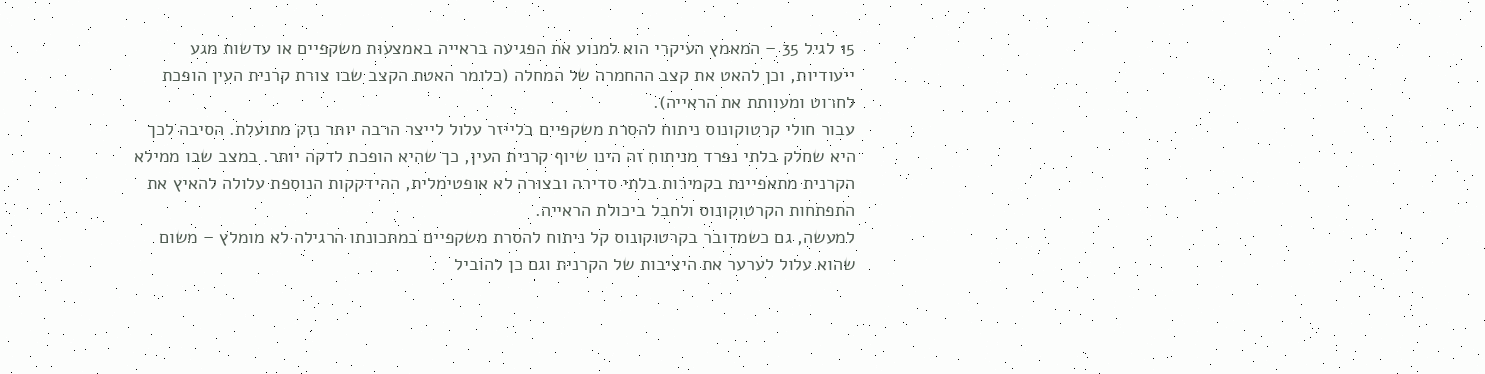15 לגיל 35 – המאמץ העיקרי הוא למנוע את הפגיעה בראייה באמצעות משקפיים או עדשות מגע ייעודיות, וכן להאט את קצב ההחמרה של המחלה (כלומר האטת הקצב שבו צורת קרנית העין הופכת לחרוט ומעוותת את הראייה).
עבור חולי קרטוקונוס ניתוח להסרת משקפיים בלייזר עלול לייצר הרבה יותר נזק מתועלת. הסיבה לכך היא שחלק בלתי נפרד מניתוח זה הינו שיוף קרנית העין, כך שהיא הופכת לדקה יותר. במצב שבו ממילא הקרנית מתאפיינת בקמירות בלתי סדירה ובצורה לא אופטימלית, ההידקקות הנוספת עלולה להאיץ את התפתחות הקרטוקונוס ולחבל ביכולת הראייה.
למעשה, גם כשמדובר בקרטוקונוס קל ניתוח להסרת משקפיים במתכונתו הרגילה לא מומלץ – משום שהוא עלול לערער את היציבות של הקרנית וגם כן להוביל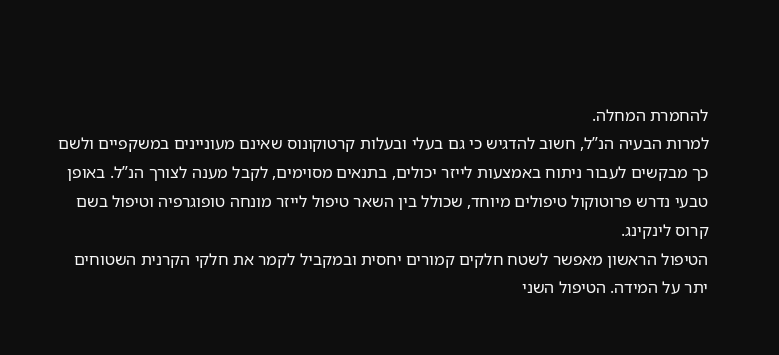להחמרת המחלה.
למרות הבעיה הנ”ל, חשוב להדגיש כי גם בעלי ובעלות קרטוקונוס שאינם מעוניינים במשקפיים ולשם כך מבקשים לעבור ניתוח באמצעות לייזר יכולים, בתנאים מסוימים, לקבל מענה לצורך הנ”ל. באופן טבעי נדרש פרוטוקול טיפולים מיוחד, שכולל בין השאר טיפול לייזר מונחה טופוגרפיה וטיפול בשם קרוס לינקינג.
הטיפול הראשון מאפשר לשטח חלקים קמורים יחסית ובמקביל לקמר את חלקי הקרנית השטוחים יתר על המידה. הטיפול השני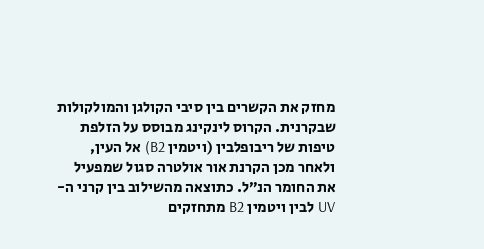מחזק את הקשרים בין סיבי הקולגן והמולקולות שבקרנית. הקרוס לינקינג מבוסס על הזלפת טיפות של ריבופלבין (ויטמין B2) אל העין, ולאחר מכן הקרנת אור אולטרה סגול שמפעיל את החומר הנ”ל. כתוצאה מהשילוב בין קרני ה-UV לבין ויטמין B2 מתחזקים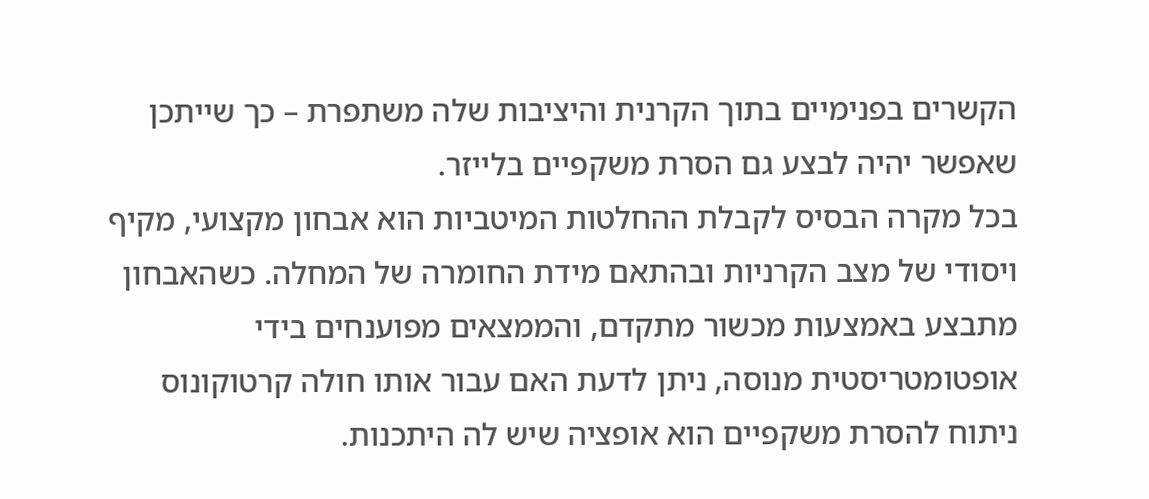הקשרים בפנימיים בתוך הקרנית והיציבות שלה משתפרת – כך שייתכן שאפשר יהיה לבצע גם הסרת משקפיים בלייזר.
בכל מקרה הבסיס לקבלת ההחלטות המיטביות הוא אבחון מקצועי, מקיף ויסודי של מצב הקרניות ובהתאם מידת החומרה של המחלה. כשהאבחון מתבצע באמצעות מכשור מתקדם, והממצאים מפוענחים בידי אופטומטריסטית מנוסה, ניתן לדעת האם עבור אותו חולה קרטוקונוס ניתוח להסרת משקפיים הוא אופציה שיש לה היתכנות.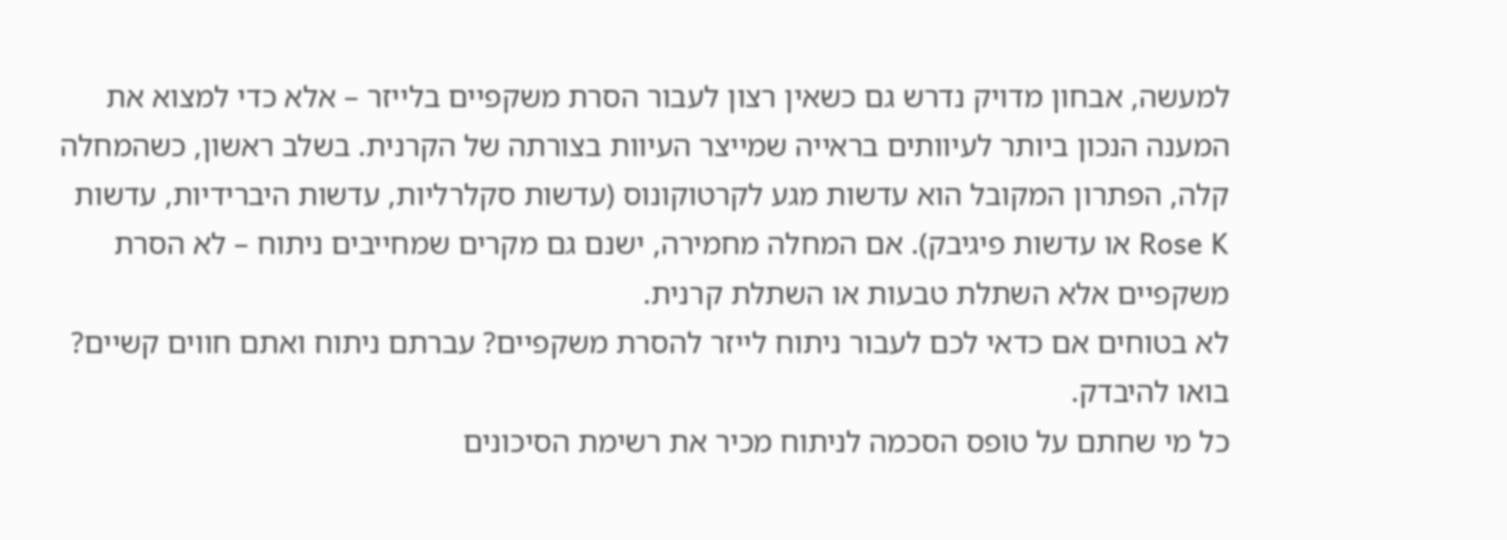למעשה, אבחון מדויק נדרש גם כשאין רצון לעבור הסרת משקפיים בלייזר – אלא כדי למצוא את המענה הנכון ביותר לעיוותים בראייה שמייצר העיוות בצורתה של הקרנית. בשלב ראשון, כשהמחלה קלה, הפתרון המקובל הוא עדשות מגע לקרטוקונוס (עדשות סקלרליות, עדשות היברידיות, עדשות Rose K או עדשות פיגיבק). אם המחלה מחמירה, ישנם גם מקרים שמחייבים ניתוח – לא הסרת משקפיים אלא השתלת טבעות או השתלת קרנית.
לא בטוחים אם כדאי לכם לעבור ניתוח לייזר להסרת משקפיים? עברתם ניתוח ואתם חווים קשיים? בואו להיבדק.
כל מי שחתם על טופס הסכמה לניתוח מכיר את רשימת הסיכונים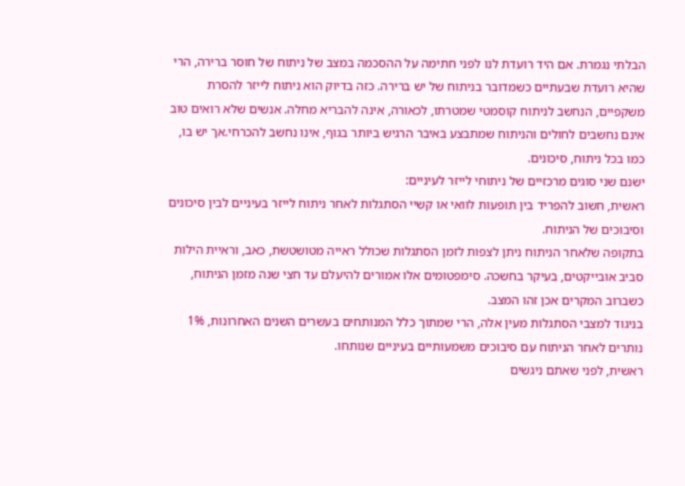הבלתי נגמרת. אם היד רועדת לנו לפני חתימה על ההסכמה במצב של ניתוח של חוסר ברירה, הרי שהיא רועדת שבעתיים כשמדובר בניתוח של יש ברירה. כזה בדיוק הוא ניתוח לייזר להסרת משקפיים, הנחשב לניתוח קוסמטי שמטרתו, לכאורה, אינה להבריא מחלה. אנשים שלא רואים טוב אינם נחשבים לחולים והניתוח שמתבצע באיבר הרגיש ביותר בגוף, אינו נחשב להכרחי.אך יש בו, כמו בכל ניתוח, סיכונים.
ישנם שני סוגים מרכזיים של ניתוחי לייזר לעיניים:
ראשית, חשוב להפריד בין תופעות לוואי או קשיי הסתגלות לאחר ניתוח לייזר בעיניים לבין סיכונים וסיבוכים של הניתוח.
בתקופה שלאחר הניתוח ניתן לצפות לזמן הסתגלות שכולל ראייה מטושטשת, כאב, וראיית הילות סביב אובייקטים, בעיקר בחשכה. סימפטומים אלו אמורים להיעלם עד חצי שנה מזמן הניתוח, כשברוב המקרים אכן זהו המצב.
בניגוד למצבי הסתגלות מעין אלה, הרי שמתוך כלל המנותחים בעשרים השנים האחרונות, 1% נותרים לאחר הניתוח עם סיבוכים משמעותיים בעיניים שנותחו.
ראשית, לפני שאתם ניגשים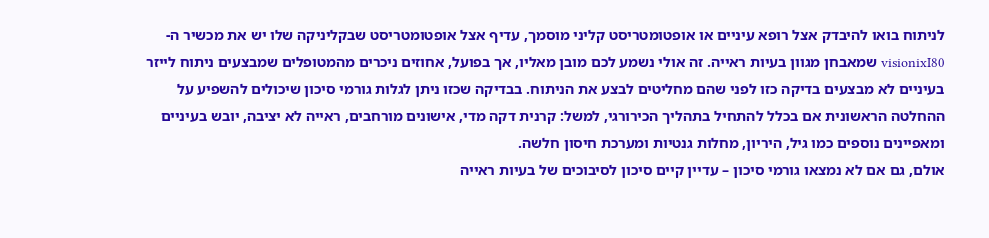לניתוח בואו להיבדק אצל רופא עיניים או אופטומטריסט קליני מוסמך, עדיף אצל אופטומטריסט שבקליניקה שלו יש את מכשיר ה-visionixI80 שמאבחן מגוון בעיות ראייה. זה אולי נשמע לכם מובן מאליו, אך בפועל, אחוזים ניכרים מהמטופלים שמבצעים ניתוח לייזר בעיניים לא מבצעים בדיקה כזו לפני שהם מחליטים לבצע את הניתוח. בבדיקה שכזו ניתן לגלות גורמי סיכון שיכולים להשפיע על ההחלטה הראשונית אם בכלל להתחיל בתהליך הכירורגי, למשל: קרנית דקה מדי, אישונים מורחבים, ראייה לא יציבה, יובש בעיניים ומאפיינים נוספים כמו גיל, היריון, מחלות גנטיות ומערכת חיסון חלשה.
אולם, גם אם לא נמצאו גורמי סיכון – עדיין קיים סיכון לסיבוכים של בעיות ראייה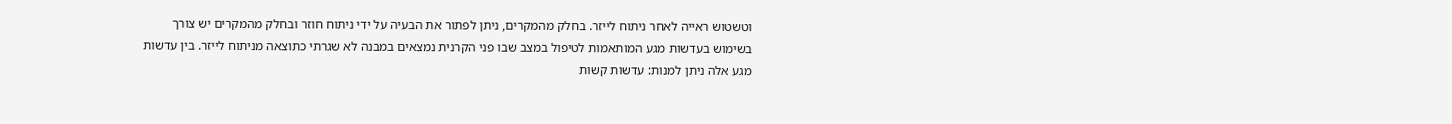וטשטוש ראייה לאחר ניתוח לייזר. בחלק מהמקרים, ניתן לפתור את הבעיה על ידי ניתוח חוזר ובחלק מהמקרים יש צורך בשימוש בעדשות מגע המותאמות לטיפול במצב שבו פני הקרנית נמצאים במבנה לא שגרתי כתוצאה מניתוח לייזר. בין עדשות מגע אלה ניתן למנות: עדשות קשות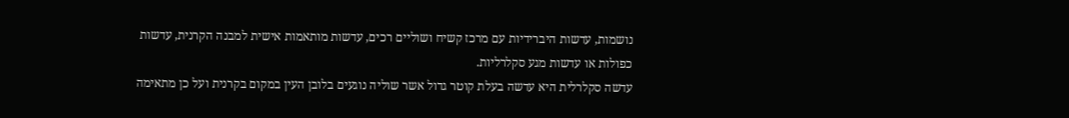נושמות, עדשות היברידיות עם מרכז קשיח ושוליים רכים, עדשות מותאמות אישית למבנה הקרנית, עדשות כפולות או עדשות מגע סקלרליות.
עדשה סקלרלית היא עדשה בעלת קוטר גדול אשר שוליה נוגעים בלובן העין במקום בקרנית ועל כן מתאימה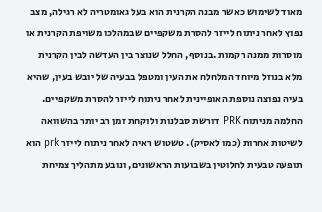מאוד לשימוש כאשר מבנה הקרנית הוא בעל גאומטריה לא רגילה, מצב נפוץ לאחר ניתוח לייזר להסרת משקפיים שבמהלכו משויפת הקרנית או מוסרות ממנה רקמות .בנוסף, החלל שנוצר בין העדשה לבין הקרנית מלא בנוזל מיוחד המלחלח את העין ומטפל בבעיה של יובש בעין, שהיא בעיה נפוצה נוספת האופיינית לאחר ניתוח לייזר להסרת משקפיים.
החלמה מניתוח PRK דורשת סבלנות ולוקחת זמן רב יותר בהשוואה לשיטות אחרות (כמו לאסיק). טשטוש ראיה לאחר ניתוח לייזר prk הוא תופעה טבעית לחלוטין בשבועות הראשונים, ונובע מתהליך צמיחת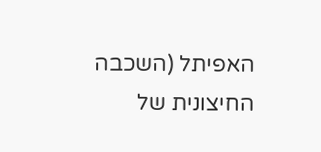האפיתל (השכבה החיצונית של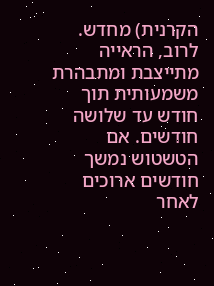הקרנית) מחדש. לרוב, הראייה מתייצבת ומתבהרת משמעותית תוך חודש עד שלושה חודשים. אם הטשטוש נמשך חודשים ארוכים לאחר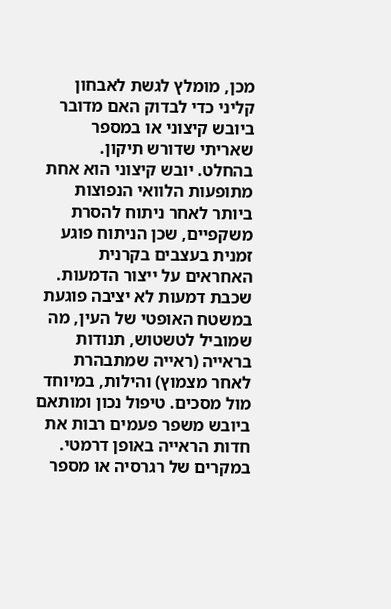מכן, מומלץ לגשת לאבחון קליני כדי לבדוק האם מדובר ביובש קיצוני או במספר שאריתי שדורש תיקון.
בהחלט. יובש קיצוני הוא אחת מתופעות הלוואי הנפוצות ביותר לאחר ניתוח להסרת משקפיים, שכן הניתוח פוגע זמנית בעצבים בקרנית האחראים על ייצור הדמעות. שכבת דמעות לא יציבה פוגעת במשטח האופטי של העין, מה שמוביל לטשטוש, תנודות בראייה (ראייה שמתבהרת לאחר מצמוץ) והילות, במיוחד מול מסכים. טיפול נכון ומותאם ביובש משפר פעמים רבות את חדות הראייה באופן דרמטי.
במקרים של רגרסיה או מספר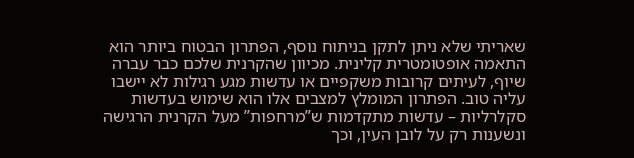שאריתי שלא ניתן לתקן בניתוח נוסף, הפתרון הבטוח ביותר הוא התאמה אופטומטרית קלינית. מכיוון שהקרנית שלכם כבר עברה שיוף, לעיתים קרובות משקפיים או עדשות מגע רגילות לא יישבו עליה טוב. הפתרון המומלץ למצבים אלו הוא שימוש בעדשות סקלרליות – עדשות מתקדמות ש”מרחפות” מעל הקרנית הרגישה ונשענות רק על לובן העין, וכך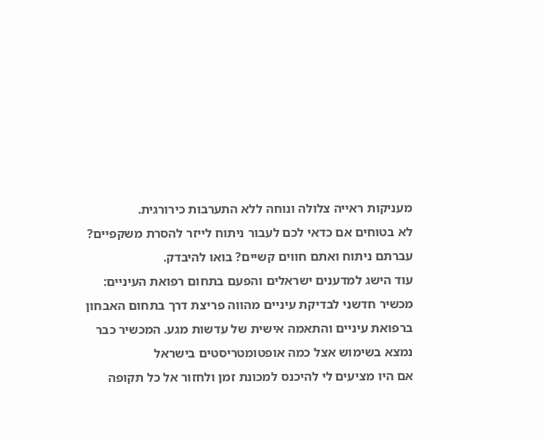מעניקות ראייה צלולה ונוחה ללא התערבות כירורגית.
לא בטוחים אם כדאי לכם לעבור ניתוח לייזר להסרת משקפיים?
עברתם ניתוח ואתם חווים קשיים? בואו להיבדק.
עוד הישג למדענים ישראלים והפעם בתחום רפואת העיניים: מכשיר חדשני לבדיקת עיניים מהווה פריצת דרך בתחום האבחון ברפואת עיניים והתאמה אישית של עדשות מגע. המכשיר כבר נמצא בשימוש אצל כמה אופטומטריסטים בישראל
אם היו מציעים לי להיכנס למכונת זמן ולחזור אל כל תקופה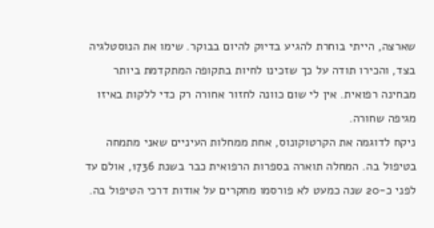שארצה, הייתי בוחרת להגיע בדיוק להיום בבוקר. שימו את הנוסטלגיה בצד, והכירו תודה על כך שזכינו לחיות בתקופה המתקדמת ביותר מבחינה רפואית. אין לי שום כוונה לחזור אחורה רק כדי ללקות באיזו מגיפה שחורה.
ניקח לדוגמה את הקרטוקונוס, אחת ממחלות העיניים שאני מתמחה בטיפול בה. המחלה תוארה בספרות הרפואית כבר בשנת 1736, אולם עד לפני כ-20 שנה כמעט לא פורסמו מחקרים על אודות דרכי הטיפול בה.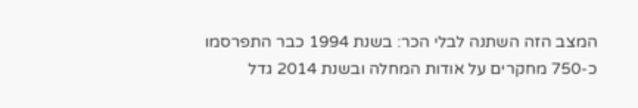המצב הזה השתנה לבלי הכר: בשנת 1994 כבר התפרסמו כ-750 מחקרים על אודות המחלה ובשנת 2014 גדל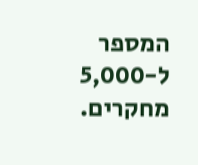המספר ל-5,000 מחקרים.